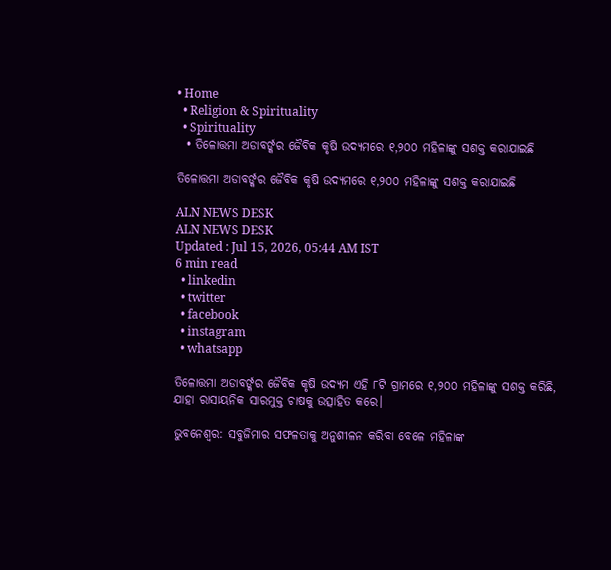• Home
  • Religion & Spirituality
  • Spirituality
  • ତିଳୋତ୍ତମା ଅଡାବର୍ଙ୍କର ଜୈବିକ କୃଷି ଉଦ୍ୟମରେ ୧,୨୦୦ ମହିଳାଙ୍କୁ ସଶକ୍ତ କରାଯାଇଛି

ତିଳୋତ୍ତମା ଅଡାବର୍ଙ୍କର ଜୈବିକ କୃଷି ଉଦ୍ୟମରେ ୧,୨୦୦ ମହିଳାଙ୍କୁ ସଶକ୍ତ କରାଯାଇଛି

ALN NEWS DESK
ALN NEWS DESK
Updated : Jul 15, 2026, 05:44 AM IST
6 min read
  • linkedin
  • twitter
  • facebook
  • instagram
  • whatsapp

ତିଳୋତ୍ତମା ଅଡାବର୍ଙ୍କର ଜୈବିକ କୃଷି ଉଦ୍ୟମ ଏହି ୮ଟି ଗ୍ରାମରେ ୧,୨୦୦ ମହିଳାଙ୍କୁ ସଶକ୍ତ କରିଛି, ଯାହା ରାସାୟନିକ ସାରମୁକ୍ତ ଚାଷକୁ ଉତ୍ସାହିତ କରେ।

ଭୁବନେଶ୍ବର: ସବୁଜିମାର ସଫଳତାକୁ ଅନୁଶୀଳନ କରିବା ବେଳେ ମହିଳାଙ୍କ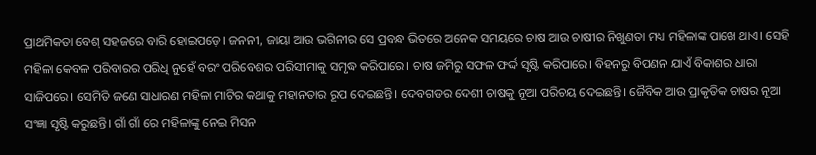ପ୍ରାଥମିକତା ବେଶ୍ ସହଜରେ ବାରି ହୋଇପଡ଼େ। ଜନନୀ, ଜାୟା ଆଉ ଭଗିନୀର ସେ ପ୍ରବନ୍ଧ ଭିତରେ ଅନେକ ସମୟରେ ଚାଷ ଆଉ ଚାଷୀର ନିଖୁଣତା ମଧ୍ୟ ମହିଳାଙ୍କ ପାଖେ ଥାଏ। ସେହି ମହିଳା କେବଳ ପରିବାରର ପରିଧି ନୁହେଁ ବରଂ ପରିବେଶର ପରିସୀମାକୁ ସମୃଦ୍ଧ କରିପାରେ। ଚାଷ ଜମିରୁ ସଫଳ ଫର୍ଦ୍ଦ ସୃଷ୍ଟି କରିପାରେ। ବିହନରୁ ବିପଣନ ଯାଏଁ ବିକାଶର ଧାରା ସାଜିପରେ। ସେମିତି ଜଣେ ସାଧାରଣ ମହିଳା ମାଟିର କଥାକୁ ମହାନତାର ରୂପ ଦେଇଛନ୍ତି। ଦେବଗଡର ଦେଶୀ ଚାଷକୁ ନୂଆ ପରିଚୟ ଦେଇଛନ୍ତି। ଜୈବିକ ଆଉ ପ୍ରାକୃତିକ ଚାଷର ନୂଆ ସଂଜ୍ଞା ସୃଷ୍ଟି କରୁଛନ୍ତି। ଗାଁ ଗାଁ ରେ ମହିଳାଙ୍କୁ ନେଇ ମିସନ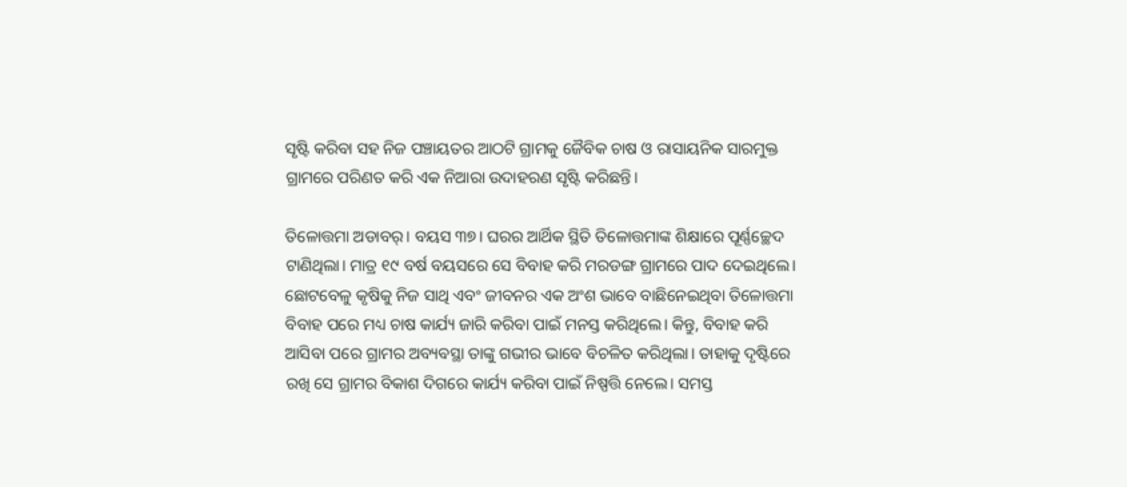ସୃଷ୍ଟି କରିବା ସହ ନିଜ ପଞ୍ଚାୟତର ଆଠଟି ଗ୍ରାମକୁ ଜୈବିକ ଚାଷ ଓ ରାସାୟନିକ ସାରମୁକ୍ତ ଗ୍ରାମରେ ପରିଣତ କରି ଏକ ନିଆରା ଉଦାହରଣ ସୃଷ୍ଟି କରିଛନ୍ତି।

ତିଳୋତ୍ତମା ଅଡାବର୍। ବୟସ ୩୭। ଘରର ଆର୍ଥିକ ସ୍ଥିତି ତିଳୋତ୍ତମାଙ୍କ ଶିକ୍ଷାରେ ପୂର୍ଣ୍ଣଚ୍ଛେଦ ଟାଣିଥିଲା। ମାତ୍ର ୧୯ ବର୍ଷ ବୟସରେ ସେ ବିବାହ କରି ମରଡଙ୍ଗ ଗ୍ରାମରେ ପାଦ ଦେଇଥିଲେ। ଛୋଟବେଳୁ କୃଷିକୁ ନିଜ ସାଥି ଏବଂ ଜୀବନର ଏକ ଅଂଶ ଭାବେ ବାଛିନେଇଥିବା ତିଳୋତ୍ତମା ବିବାହ ପରେ ମଧ୍ୟ ଚାଷ କାର୍ଯ୍ୟ ଜାରି କରିବା ପାଇଁ ମନସ୍ତ କରିଥିଲେ। କିନ୍ତୁ, ବିବାହ କରି ଆସିବା ପରେ ଗ୍ରାମର ଅବ୍ୟବସ୍ଥା ତାଙ୍କୁ ଗଭୀର ଭାବେ ବିଚଳିତ କରିଥିଲା। ତାହାକୁ ଦୃଷ୍ଟିରେ ରଖି ସେ ଗ୍ରାମର ବିକାଶ ଦିଗରେ କାର୍ଯ୍ୟ କରିବା ପାଇଁ ନିଷ୍ପତ୍ତି ନେଲେ। ସମସ୍ତ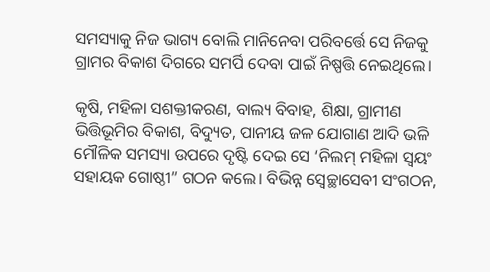ସମସ୍ୟାକୁ ନିଜ ଭାଗ୍ୟ ବୋଲି ମାନିନେବା ପରିବର୍ତ୍ତେ ସେ ନିଜକୁ ଗ୍ରାମର ବିକାଶ ଦିଗରେ ସମର୍ପି ଦେବା ପାଇଁ ନିଷ୍ପତ୍ତି ନେଇଥିଲେ।

କୃଷି, ମହିଳା ସଶକ୍ତୀକରଣ, ବାଲ୍ୟ ବିବାହ, ଶିକ୍ଷା, ଗ୍ରାମୀଣ ଭିତ୍ତିଭୂମିର ବିକାଶ, ବିଦ୍ୟୁତ, ପାନୀୟ ଜଳ ଯୋଗାଣ ଆଦି ଭଳି ମୌଳିକ ସମସ୍ୟା ଉପରେ ଦୃଷ୍ଟି ଦେଇ ସେ ‘ନିଲମ୍ ମହିଳା ସ୍ଵୟଂ ସହାୟକ ଗୋଷ୍ଠୀ” ଗଠନ କଲେ। ବିଭିନ୍ନ ସ୍ୱେଚ୍ଛାସେବୀ ସଂଗଠନ,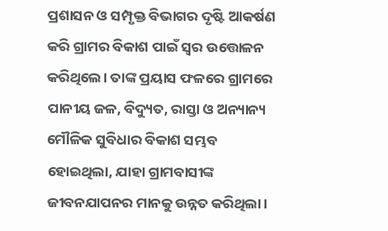ପ୍ରଶାସନ ଓ ସମ୍ପୃକ୍ତ ବିଭାଗର ଦୃଷ୍ଟି ଆକର୍ଷଣ କରି ଗ୍ରାମର ବିକାଶ ପାଇଁ ସ୍ୱର ଉତ୍ତୋଳନ କରିଥିଲେ। ତାଙ୍କ ପ୍ରୟାସ ଫଳରେ ଗ୍ରାମରେ ପାନୀୟ ଜଳ, ବିଦ୍ୟୁତ, ରାସ୍ତା ଓ ଅନ୍ୟାନ୍ୟ ମୌଳିକ ସୁବିଧାର ବିକାଶ ସମ୍ଭବ ହୋଇଥିଲା, ଯାହା ଗ୍ରାମବାସୀଙ୍କ ଜୀବନଯାପନର ମାନକୁ ଉନ୍ନତ କରିଥିଲା।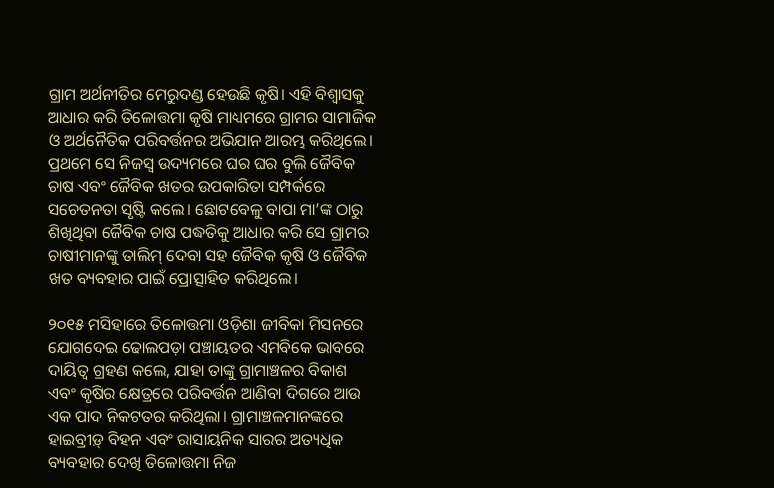ଗ୍ରାମ ଅର୍ଥନୀତିର ମେରୁଦଣ୍ଡ ହେଉଛି କୃଷି। ଏହି ବିଶ୍ୱାସକୁ ଆଧାର କରି ତିଳୋତ୍ତମା କୃଷି ମାଧ୍ୟମରେ ଗ୍ରାମର ସାମାଜିକ ଓ ଅର୍ଥନୈତିକ ପରିବର୍ତ୍ତନର ଅଭିଯାନ ଆରମ୍ଭ କରିଥିଲେ। ପ୍ରଥମେ ସେ ନିଜସ୍ଵ ଉଦ୍ୟମରେ ଘର ଘର ବୁଲି ଜୈବିକ ଚାଷ ଏବଂ ଜୈବିକ ଖତର ଉପକାରିତା ସମ୍ପର୍କରେ ସଚେତନତା ସୃଷ୍ଟି କଲେ। ଛୋଟବେଳୁ ବାପା ମା’ଙ୍କ ଠାରୁ ଶିଖିଥିବା ଜୈବିକ ଚାଷ ପଦ୍ଧତିକୁ ଆଧାର କରି ସେ ଗ୍ରାମର ଚାଷୀମାନଙ୍କୁ ତାଲିମ୍ ଦେବା ସହ ଜୈବିକ କୃଷି ଓ ଜୈବିକ ଖତ ବ୍ୟବହାର ପାଇଁ ପ୍ରୋତ୍ସାହିତ କରିଥିଲେ।

୨୦୧୫ ମସିହାରେ ତିଳୋତ୍ତମା ଓଡ଼ିଶା ଜୀବିକା ମିସନରେ ଯୋଗଦେଇ ଢୋଲପଡ଼ା ପଞ୍ଚାୟତର ଏମବିକେ ଭାବରେ ଦାୟିତ୍ଵ ଗ୍ରହଣ କଲେ, ଯାହା ତାଙ୍କୁ ଗ୍ରାମାଞ୍ଚଳର ବିକାଶ ଏବଂ କୃଷିର କ୍ଷେତ୍ରରେ ପରିବର୍ତ୍ତନ ଆଣିବା ଦିଗରେ ଆଉ ଏକ ପାଦ ନିକଟତର କରିଥିଲା। ଗ୍ରାମାଞ୍ଚଳମାନଙ୍କରେ ହାଇବ୍ରୀଡ଼୍ ବିହନ ଏବଂ ରାସାୟନିକ ସାରର ଅତ୍ୟଧିକ ବ୍ୟବହାର ଦେଖି ତିଳୋତ୍ତମା ନିଜ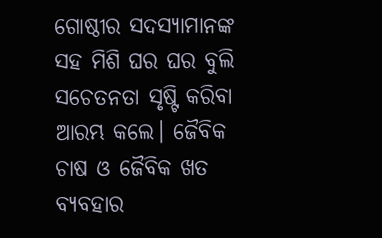ଗୋଷ୍ଠୀର ସଦସ୍ୟାମାନଙ୍କ ସହ ମିଶି ଘର ଘର ବୁଲି ସଚେତନତା ସୃଷ୍ଟି କରିବା ଆରମ୍ଭ କଲେ। ଜୈବିକ ଚାଷ ଓ ଜୈବିକ ଖତ ବ୍ୟବହାର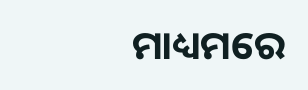ମାଧ୍ୟମରେ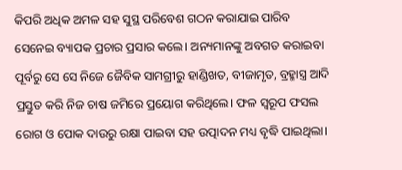କିପରି ଅଧିକ ଅମଳ ସହ ସୁସ୍ଥ ପରିବେଶ ଗଠନ କରାଯାଇ ପାରିବ ସେନେଇ ବ୍ୟାପକ ପ୍ରଚାର ପ୍ରସାର କଲେ। ଅନ୍ୟମାନଙ୍କୁ ଅବଗତ କରାଇବା ପୂର୍ବରୁ ସେ ସେ ନିଜେ ଜୈବିକ ସାମଗ୍ରୀରୁ ହାଣ୍ଡିଖତ, ବୀଜାମୃତ, ବ୍ରହ୍ମାସ୍ତ୍ର ଆଦି ପ୍ରସ୍ତୁତ କରି ନିଜ ଚାଷ ଜମିରେ ପ୍ରୟୋଗ କରିଥିଲେ। ଫଳ ସ୍ୱରୂପ ଫସଲ ରୋଗ ଓ ପୋକ ଦାଉରୁ ରକ୍ଷା ପାଇବା ସହ ଉତ୍ପାଦନ ମଧ୍ୟ ବୃଦ୍ଧି ପାଇଥିଲା।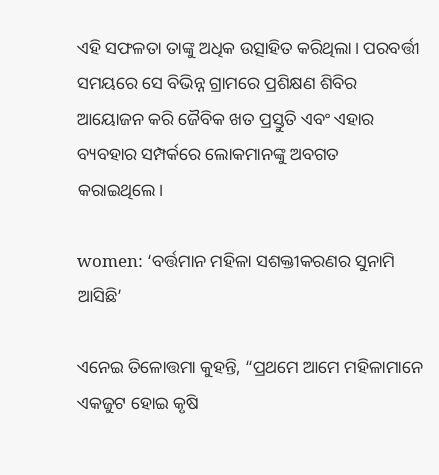ଏହି ସଫଳତା ତାଙ୍କୁ ଅଧିକ ଉତ୍ସାହିତ କରିଥିଲା। ପରବର୍ତ୍ତୀ ସମୟରେ ସେ ବିଭିନ୍ନ ଗ୍ରାମରେ ପ୍ରଶିକ୍ଷଣ ଶିବିର ଆୟୋଜନ କରି ଜୈବିକ ଖତ ପ୍ରସ୍ତୁତି ଏବଂ ଏହାର ବ୍ୟବହାର ସମ୍ପର୍କରେ ଲୋକମାନଙ୍କୁ ଅବଗତ କରାଇଥିଲେ।

women: ‘ବର୍ତ୍ତମାନ ମହିଳା ସଶକ୍ତୀକରଣର ସୁନାମି ଆସିଛି’

ଏନେଇ ତିଳୋତ୍ତମା କୁହନ୍ତି, “ପ୍ରଥମେ ଆମେ ମହିଳାମାନେ ଏକଜୁଟ ହୋଇ କୃଷି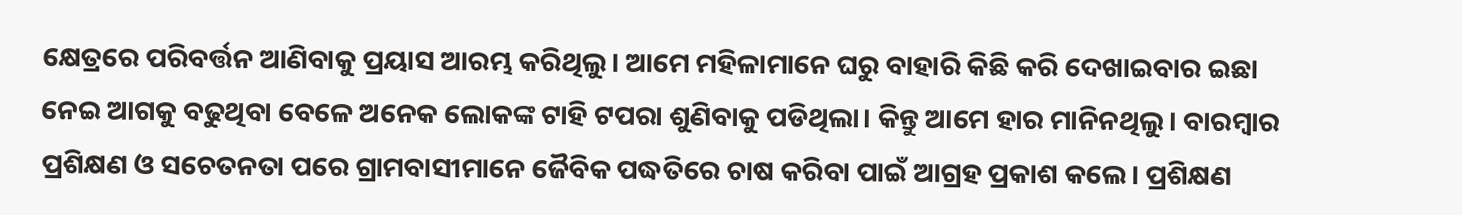କ୍ଷେତ୍ରରେ ପରିବର୍ତ୍ତନ ଆଣିବାକୁ ପ୍ରୟାସ ଆରମ୍ଭ କରିଥିଲୁ। ଆମେ ମହିଳାମାନେ ଘରୁ ବାହାରି କିଛି କରି ଦେଖାଇବାର ଇଛା ନେଇ ଆଗକୁ ବଢୁଥିବା ବେଳେ ଅନେକ ଲୋକଙ୍କ ଟାହି ଟପରା ଶୁଣିବାକୁ ପଡିଥିଲା। କିନ୍ତୁ ଆମେ ହାର ମାନିନଥିଲୁ। ବାରମ୍ବାର ପ୍ରଶିକ୍ଷଣ ଓ ସଚେତନତା ପରେ ଗ୍ରାମବାସୀମାନେ ଜୈବିକ ପଦ୍ଧତିରେ ଚାଷ କରିବା ପାଇଁ ଆଗ୍ରହ ପ୍ରକାଶ କଲେ। ପ୍ରଶିକ୍ଷଣ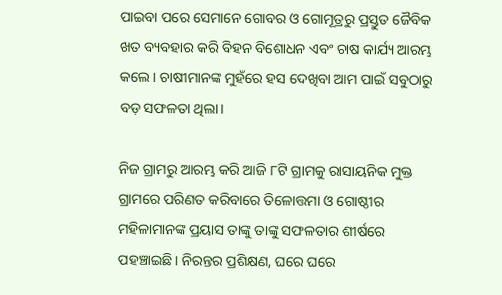ପାଇବା ପରେ ସେମାନେ ଗୋବର ଓ ଗୋମୂତ୍ରରୁ ପ୍ରସ୍ତୁତ ଜୈବିକ ଖତ ବ୍ୟବହାର କରି ବିହନ ବିଶୋଧନ ଏବଂ ଚାଷ କାର୍ଯ୍ୟ ଆରମ୍ଭ କଲେ। ଚାଷୀମାନଙ୍କ ମୁହଁରେ ହସ ଦେଖିବା ଆମ ପାଇଁ ସବୁଠାରୁ ବଡ଼ ସଫଳତା ଥିଲା।

ନିଜ ଗ୍ରାମରୁ ଆରମ୍ଭ କରି ଆଜି ୮ଟି ଗ୍ରାମକୁ ରାସାୟନିକ ମୁକ୍ତ ଗ୍ରାମରେ ପରିଣତ କରିବାରେ ତିଳୋତ୍ତମା ଓ ଗୋଷ୍ଠୀର ମହିଳାମାନଙ୍କ ପ୍ରୟାସ ତାଙ୍କୁ ତାଙ୍କୁ ସଫଳତାର ଶୀର୍ଷରେ ପହଞ୍ଚାଇଛି। ନିରନ୍ତର ପ୍ରଶିକ୍ଷଣ, ଘରେ ଘରେ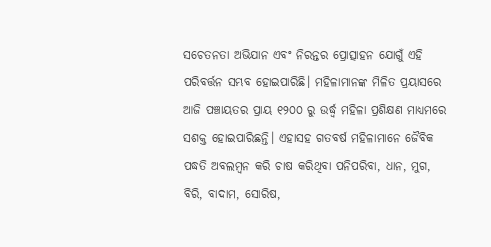ସଚେତନତା ଅଭିଯାନ ଏବଂ ନିରନ୍ତର ପ୍ରୋତ୍ସାହନ ଯୋଗୁଁ ଏହି ପରିବର୍ତ୍ତନ ସମ୍ଭବ ହୋଇପାରିଛି। ମହିଳାମାନଙ୍କ ମିଳିତ ପ୍ରୟାସରେ ଆଜି ପଞ୍ଚାୟତର ପ୍ରାୟ ୧୨୦୦ ରୁ ଉର୍ଦ୍ଧ୍ବ ମହିଳା ପ୍ରଶିକ୍ଷଣ ମାଧ୍ୟମରେ ସଶକ୍ତ ହୋଇପାରିଛନ୍ତି। ଏହାସହ ଗତବର୍ଷ ମହିଳାମାନେ ଜୈବିକ ପଦ୍ଧତି ଅବଲମ୍ବନ କରି ଚାଷ କରିଥିବା ପନିପରିବା, ଧାନ, ମୁଗ, ବିରି, ବାଦାମ, ସୋରିଷ,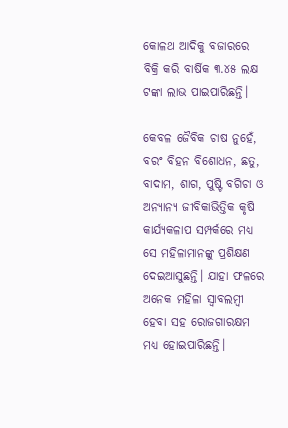କୋଳଥ ଆଦିକୁ ବଜାରରେ ବିକ୍ରି କରି ବାର୍ଷିକ ୩.୪୫ ଲକ୍ଷ ଟଙ୍କା ଲାଭ ପାଇପାରିଛନ୍ତି।

କେବଳ ଜୈବିକ ଚାଷ ନୁହେଁ, ବରଂ ବିହନ ବିଶୋଧନ, ଛତୁ, ବାଦାମ, ଶାଗ, ପୁଷ୍ଟି ବଗିଚା ଓ ଅନ୍ୟାନ୍ୟ ଜୀବିକାଭିତ୍ତିକ କୃଷି କାର୍ଯ୍ୟକଳାପ ସମ୍ପର୍କରେ ମଧ୍ୟ ସେ ମହିଳାମାନଙ୍କୁ ପ୍ରଶିକ୍ଷଣ ଦେଇଆସୁଛନ୍ତି। ଯାହା ଫଳରେ ଅନେକ ମହିଳା ସ୍ୱାବଲମ୍ବୀ ହେବା ସହ ରୋଜଗାରକ୍ଷମ ମଧ୍ୟ ହୋଇପାରିଛନ୍ତି।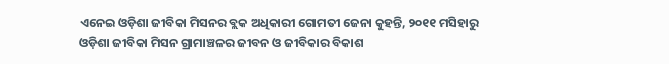ଏନେଇ ଓଡ଼ିଶା ଜୀବିକା ମିସନର ବ୍ଲକ ଅଧିକାରୀ ଗୋମତୀ ଜେନା କୁହନ୍ତି, ୨୦୧୧ ମସିହାରୁ ଓଡ଼ିଶା ଜୀବିକା ମିସନ ଗ୍ରାମାଞ୍ଚଳର ଜୀବନ ଓ ଜୀବିକାର ବିକାଶ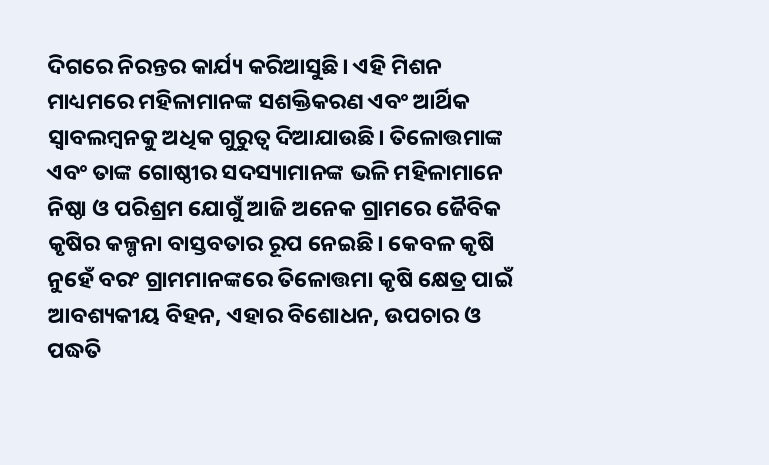ଦିଗରେ ନିରନ୍ତର କାର୍ଯ୍ୟ କରିଆସୁଛି। ଏହି ମିଶନ ମାଧ୍ୟମରେ ମହିଳାମାନଙ୍କ ସଶକ୍ତିକରଣ ଏବଂ ଆର୍ଥିକ ସ୍ୱାବଲମ୍ବନକୁ ଅଧିକ ଗୁରୁତ୍ୱ ଦିଆଯାଉଛି। ତିଳୋତ୍ତମାଙ୍କ ଏବଂ ତାଙ୍କ ଗୋଷ୍ଠୀର ସଦସ୍ୟାମାନଙ୍କ ଭଳି ମହିଳାମାନେ ନିଷ୍ଠା ଓ ପରିଶ୍ରମ ଯୋଗୁଁ ଆଜି ଅନେକ ଗ୍ରାମରେ ଜୈବିକ କୃଷିର କଳ୍ପନା ବାସ୍ତବତାର ରୂପ ନେଇଛି। କେବଳ କୃଷି ନୁହେଁ ବରଂ ଗ୍ରାମମାନଙ୍କରେ ତିଳୋତ୍ତମା କୃଷି କ୍ଷେତ୍ର ପାଇଁ ଆବଶ୍ୟକୀୟ ବିହନ, ଏହାର ବିଶୋଧନ, ଉପଚାର ଓ ପଦ୍ଧତି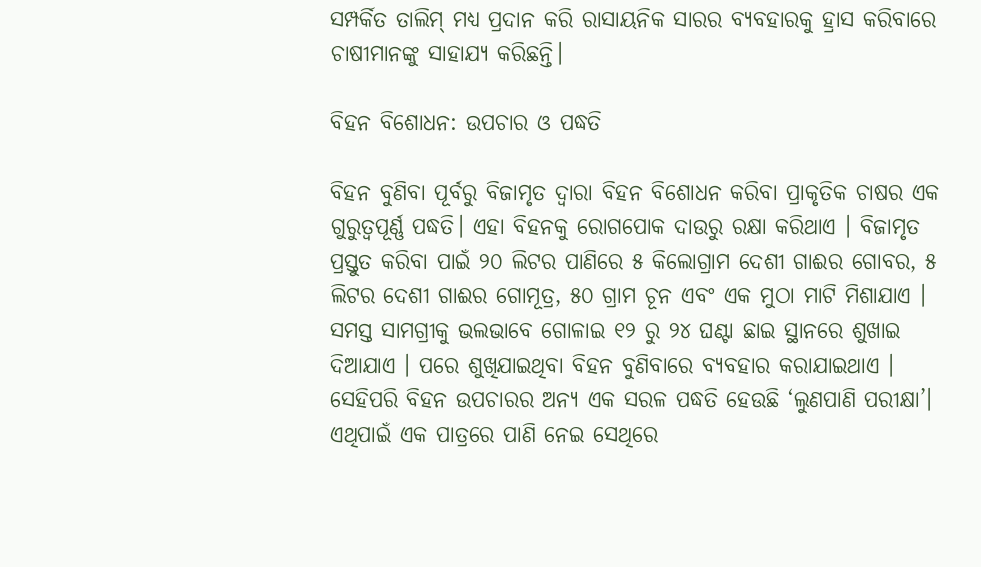ସମ୍ପର୍କିତ ତାଲିମ୍ ମଧ୍ୟ ପ୍ରଦାନ କରି ରାସାୟନିକ ସାରର ବ୍ୟବହାରକୁ ହ୍ରାସ କରିବାରେ ଚାଷୀମାନଙ୍କୁ ସାହାଯ୍ୟ କରିଛନ୍ତି।

ବିହନ ବିଶୋଧନ: ଉପଚାର ଓ ପଦ୍ଧତି

ବିହନ ବୁଣିବା ପୂର୍ବରୁ ବିଜାମୃତ ଦ୍ୱାରା ବିହନ ବିଶୋଧନ କରିବା ପ୍ରାକୃତିକ ଚାଷର ଏକ ଗୁରୁତ୍ୱପୂର୍ଣ୍ଣ ପଦ୍ଧତି। ଏହା ବିହନକୁ ରୋଗପୋକ ଦାଉରୁ ରକ୍ଷା କରିଥାଏ । ବିଜାମୃତ ପ୍ରସ୍ତୁତ କରିବା ପାଇଁ ୨୦ ଲିଟର ପାଣିରେ ୫ କିଲୋଗ୍ରାମ ଦେଶୀ ଗାଈର ଗୋବର, ୫ ଲିଟର ଦେଶୀ ଗାଈର ଗୋମୂତ୍ର, ୫୦ ଗ୍ରାମ ଚୂନ ଏବଂ ଏକ ମୁଠା ମାଟି ମିଶାଯାଏ । ସମସ୍ତ ସାମଗ୍ରୀକୁ ଭଲଭାବେ ଗୋଳାଇ ୧୨ ରୁ ୨୪ ଘଣ୍ଟା ଛାଇ ସ୍ଥାନରେ ଶୁଖାଇ ଦିଆଯାଏ । ପରେ ଶୁଖିଯାଇଥିବା ବିହନ ବୁଣିବାରେ ବ୍ୟବହାର କରାଯାଇଥାଏ । ସେହିପରି ବିହନ ଉପଚାରର ଅନ୍ୟ ଏକ ସରଳ ପଦ୍ଧତି ହେଉଛି ‘ଲୁଣପାଣି ପରୀକ୍ଷା’। ଏଥିପାଇଁ ଏକ ପାତ୍ରରେ ପାଣି ନେଇ ସେଥିରେ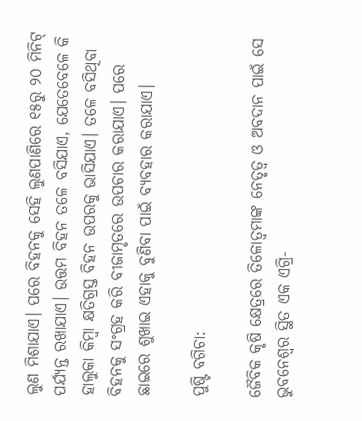ଲୁଣ ମିଶାଯାଏ। ପରେ ବିହନକୁ ସେହି ଲୁଣପାଣିରେ ୧୫ରୁ ୨୦ ମିନିଟ୍ ପର୍ଯ୍ୟନ୍ତ ରଖାଯାଏ। ଉତ୍ତମ ବିହନ ତଳେ ବସିଯାଏ, ଯେତେବେଳେ କି ହାଲୁକା କିମ୍ବା କ୍ଷତିଗ୍ରସ୍ତ ବିହନ ଉପରକୁ ଭାସିଯାଏ। ତଳେ ବସିଥିବା ବିହନକୁ ସଂଗ୍ରହ କରି ବୀଜାମୃତରେ ଉପଚାର କରାଯାଏ। ପରେ ଛାଇରେ ଶୁଖାଇ ଏହାକୁ ବୁଣିବା ପାଇଁ ବ୍ୟବହାର କରାଯାଏ।

ପୁଷ୍ଟି ବଗିଚା:

ଜୈବିକ କୃଷି କ୍ଷେତ୍ରରେ ତିଳୋତ୍ୱମାଙ୍କ ନେତୃତ୍ୱ ଓ ଅବଦାନ ପାଇଁ ସେ ଭୁବନେଶ୍ଵର ସ୍ଥିତ ଏକ ଏଗ୍ରି-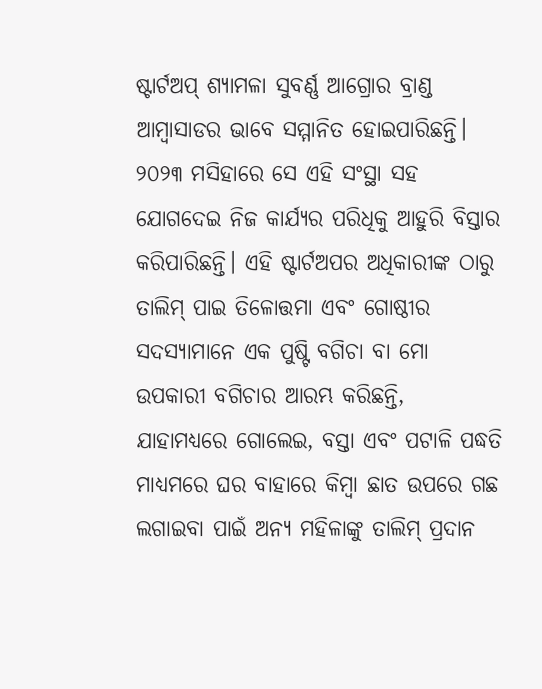ଷ୍ଟାର୍ଟଅପ୍ ଶ୍ୟାମଳା ସୁବର୍ଣ୍ଣ ଆଗ୍ରୋର ବ୍ରାଣ୍ଡ ଆମ୍ବାସାଡର ଭାବେ ସମ୍ମାନିତ ହୋଇପାରିଛନ୍ତି। ୨୦୨୩ ମସିହାରେ ସେ ଏହି ସଂସ୍ଥା ସହ ଯୋଗଦେଇ ନିଜ କାର୍ଯ୍ୟର ପରିଧିକୁ ଆହୁରି ବିସ୍ତାର କରିପାରିଛନ୍ତି। ଏହି ଷ୍ଟାର୍ଟଅପର ଅଧିକାରୀଙ୍କ ଠାରୁ ତାଲିମ୍ ପାଇ ତିଳୋତ୍ତମା ଏବଂ ଗୋଷ୍ଠୀର ସଦସ୍ୟାମାନେ ଏକ ପୁଷ୍ଟି ବଗିଚା ବା ମୋ ଉପକାରୀ ବଗିଚାର ଆରମ୍ଭ କରିଛନ୍ତି, ଯାହାମଧ୍ୟରେ ଗୋଲେଇ, ବସ୍ତା ଏବଂ ପଟାଳି ପଦ୍ଧତି ମାଧ୍ୟମରେ ଘର ବାହାରେ କିମ୍ବା ଛାତ ଉପରେ ଗଛ ଲଗାଇବା ପାଇଁ ଅନ୍ୟ ମହିଳାଙ୍କୁ ତାଲିମ୍ ପ୍ରଦାନ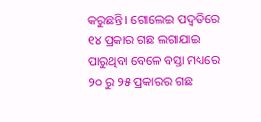କରୁଛନ୍ତି। ଗୋଲେଇ ପଦ୍ୱତିରେ ୧୪ ପ୍ରକାର ଗଛ ଲଗାଯାଇ ପାରୁଥିବା ବେଳେ ବସ୍ତା ମଧ୍ୟରେ ୨୦ ରୁ ୨୫ ପ୍ରକାରର ଗଛ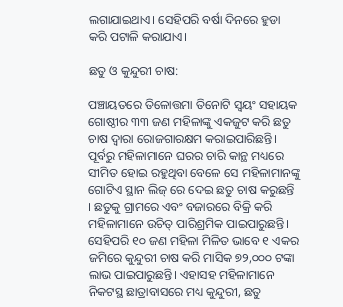ଲଗାଯାଇଥାଏ। ସେହିପରି ବର୍ଷା ଦିନରେ ହୁଡା କରି ପଟାଳି କରାଯାଏ।

ଛତୁ ଓ କୁନ୍ଦୁରୀ ଚାଷ:

ପଞ୍ଚାୟତରେ ତିଳୋତ୍ତମା ତିନୋଟି ସ୍ଵୟଂ ସହାୟକ ଗୋଷ୍ଠୀର ୩୩ ଜଣ ମହିଳାଙ୍କୁ ଏକଜୁଟ କରି ଛତୁ ଚାଷ ଦ୍ଵାରା ରୋଜଗାରକ୍ଷମ କରାଇପାରିଛନ୍ତି। ପୂର୍ବରୁ ମହିଳାମାନେ ଘରର ଚାରି କାନ୍ଥ ମଧ୍ୟରେ ସୀମିତ ହୋଇ ରହୁଥିବା ବେଳେ ସେ ମହିଳାମାନଙ୍କୁ ଗୋଟିଏ ସ୍ଥାନ ଲିଜ୍ ରେ ଦେଇ ଛତୁ ଚାଷ କରୁଛନ୍ତି । ଛତୁକୁ ଗ୍ରାମରେ ଏବଂ ବଜାରରେ ବିକ୍ରି କରି ମହିଳାମାନେ ଉଚିତ୍ ପାରିଶ୍ରମିକ ପାଇପାରୁଛନ୍ତି। ସେହିପରି ୧୦ ଜଣ ମହିଳା ମିଳିତ ଭାବେ ୧ ଏକର ଜମିରେ କୁନ୍ଦୁରୀ ଚାଷ କରି ମାସିକ ୭୨,୦୦୦ ଟଙ୍କା ଲାଭ ପାଇପାରୁଛନ୍ତି। ଏହାସହ ମହିଳାମାନେ ନିକଟସ୍ଥ ଛାତ୍ରାବାସରେ ମଧ୍ୟ କୁନ୍ଦୁରୀ, ଛତୁ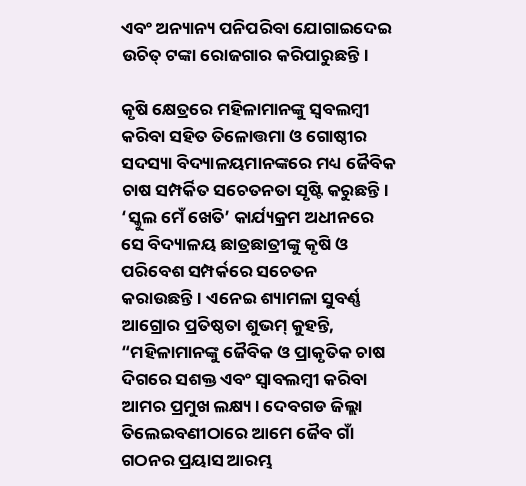ଏବଂ ଅନ୍ୟାନ୍ୟ ପନିପରିବା ଯୋଗାଇଦେଇ ଉଚିତ୍ ଟଙ୍କା ରୋଜଗାର କରିପାରୁଛନ୍ତି।

କୃଷି କ୍ଷେତ୍ରରେ ମହିଳାମାନଙ୍କୁ ସ୍ଵବଲମ୍ବୀ କରିବା ସହିତ ତିଳୋତ୍ତମା ଓ ଗୋଷ୍ଠୀର ସଦସ୍ୟା ବିଦ୍ୟାଳୟମାନଙ୍କରେ ମଧ୍ୟ ଜୈବିକ ଚାଷ ସମ୍ପର୍କିତ ସଚେତନତା ସୃଷ୍ଟି କରୁଛନ୍ତି। ‘ସ୍କୁଲ ମେଁ ଖେତି’ କାର୍ଯ୍ୟକ୍ରମ ଅଧୀନରେ ସେ ବିଦ୍ୟାଳୟ ଛାତ୍ରଛାତ୍ରୀଙ୍କୁ କୃଷି ଓ ପରିବେଶ ସମ୍ପର୍କରେ ସଚେତନ କରାଉଛନ୍ତି। ଏନେଇ ଶ୍ୟାମଳା ସୁବର୍ଣ୍ଣ ଆଗ୍ରୋର ପ୍ରତିଷ୍ଠତା ଶୁଭମ୍ କୁହନ୍ତି, “ମହିଳାମାନଙ୍କୁ ଜୈବିକ ଓ ପ୍ରାକୃତିକ ଚାଷ ଦିଗରେ ସଶକ୍ତ ଏବଂ ସ୍ବାବଲମ୍ବୀ କରିବା ଆମର ପ୍ରମୁଖ ଲକ୍ଷ୍ୟ। ଦେବଗଡ ଜିଲ୍ଲା ତିଲେଇବଣୀଠାରେ ଆମେ ଜୈବ ଗାଁ ଗଠନର ପ୍ରୟାସ ଆରମ୍ଭ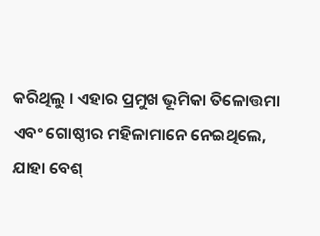କରିଥିଲୁ । ଏହାର ପ୍ରମୁଖ ଭୂମିକା ତିଳୋତ୍ତମା ଏବଂ ଗୋଷ୍ଠୀର ମହିଳାମାନେ ନେଇଥିଲେ, ଯାହା ବେଶ୍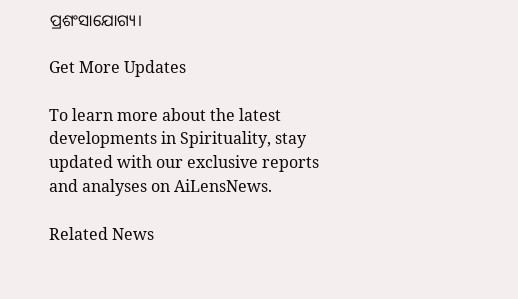ପ୍ରଶଂସାଯୋଗ୍ୟ।

Get More Updates

To learn more about the latest developments in Spirituality, stay updated with our exclusive reports and analyses on AiLensNews.

Related News